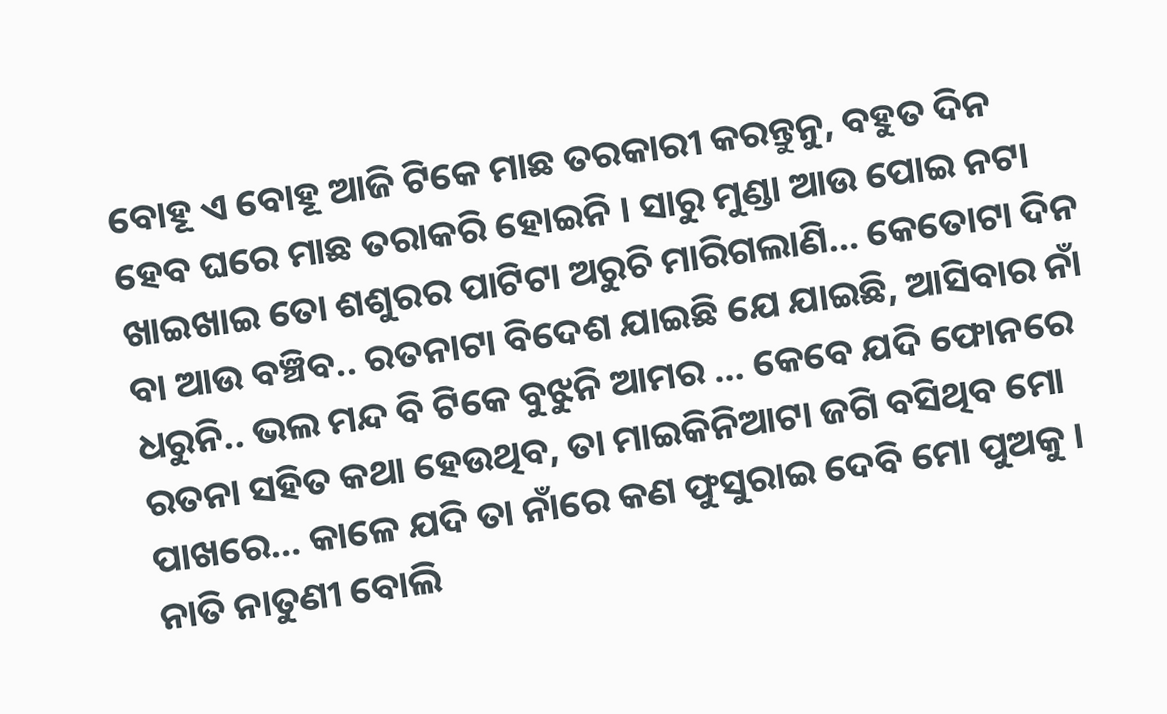ବୋହୂ ଏ ବୋହୂ ଆଜି ଟିକେ ମାଛ ତରକାରୀ କରନ୍ତୁନୁ, ବହୁତ ଦିନ ହେବ ଘରେ ମାଛ ତରାକରି ହୋଇନି । ସାରୁ ମୁଣ୍ଡା ଆଉ ପୋଇ ନଟା ଖାଇଖାଇ ତୋ ଶଶୁରର ପାଟିଟା ଅରୁଚି ମାରିଗଲାଣି… କେତୋଟା ଦିନ ବା ଆଉ ବଞ୍ଚିବ.. ରତନାଟା ବିଦେଶ ଯାଇଛି ଯେ ଯାଇଛି, ଆସିବାର ନାଁ ଧରୁନି.. ଭଲ ମନ୍ଦ ବି ଟିକେ ବୁଝୁନି ଆମର … କେବେ ଯଦି ଫୋନରେ ରତନା ସହିତ କଥା ହେଉଥିବ, ତା ମାଇକିନିଆଟା ଜଗି ବସିଥିବ ମୋ ପାଖରେ… କାଳେ ଯଦି ତା ନାଁରେ କଣ ଫୁସୁରାଇ ଦେବି ମୋ ପୁଅକୁ । ନାତି ନାତୁଣୀ ବୋଲି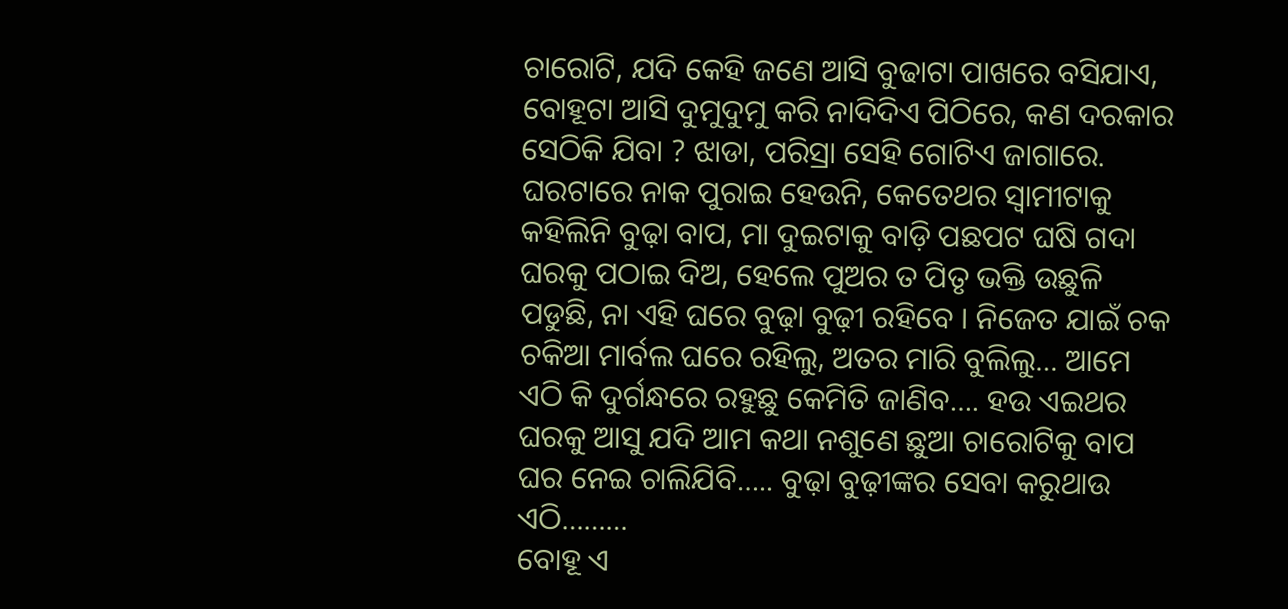ଚାରୋଟି, ଯଦି କେହି ଜଣେ ଆସି ବୁଢାଟା ପାଖରେ ବସିଯାଏ, ବୋହୂଟା ଆସି ଦୁମୁଦୁମୁ କରି ନାଦିଦିଏ ପିଠିରେ, କଣ ଦରକାର ସେଠିକି ଯିବା ? ଝାଡା, ପରିସ୍ରା ସେହି ଗୋଟିଏ ଜାଗାରେ. ଘରଟାରେ ନାକ ପୁରାଇ ହେଉନି, କେତେଥର ସ୍ୱାମୀଟାକୁ କହିଲିନି ବୁଢ଼ା ବାପ, ମା ଦୁଇଟାକୁ ବାଡ଼ି ପଛପଟ ଘଷି ଗଦା ଘରକୁ ପଠାଇ ଦିଅ, ହେଲେ ପୁଅର ତ ପିତୃ ଭକ୍ତି ଉଛୁଳି ପଡୁଛି, ନା ଏହି ଘରେ ବୁଢ଼ା ବୁଢ଼ୀ ରହିବେ । ନିଜେତ ଯାଇଁ ଚକ ଚକିଆ ମାର୍ବଲ ଘରେ ରହିଲୁ, ଅତର ମାରି ବୁଲିଲୁ… ଆମେ ଏଠି କି ଦୁର୍ଗନ୍ଧରେ ରହୁଛୁ କେମିତି ଜାଣିବ…. ହଉ ଏଇଥର ଘରକୁ ଆସୁ ଯଦି ଆମ କଥା ନଶୁଣେ ଛୁଆ ଚାରୋଟିକୁ ବାପ ଘର ନେଇ ଚାଲିଯିବି….. ବୁଢ଼ା ବୁଢ଼ୀଙ୍କର ସେବା କରୁଥାଉ ଏଠି………
ବୋହୂ ଏ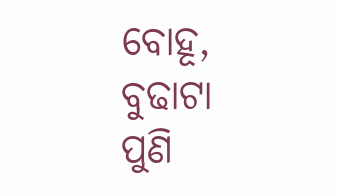ବୋହୂ, ବୁଢାଟା ପୁଣି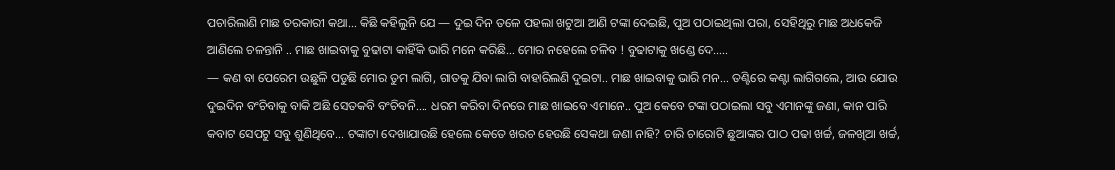ପଚାରିଲାଣି ମାଛ ତରକାରୀ କଥା… କିଛି କହିଲୁନି ଯେ — ଦୁଇ ଦିନ ତଳେ ପହଲା ଖଟୁଆ ଆଣି ଟଙ୍କା ଦେଇଛି, ପୁଅ ପଠାଇଥିଲା ପରା, ସେହିଥିରୁ ମାଛ ଅଧକେଜି ଆଣିଲେ ଚଳନ୍ତାନି .. ମାଛ ଖାଇବାକୁ ବୁଢାଟା କାହିଁକି ଭାରି ମନେ କରିଛି… ମୋର ନହେଲେ ଚଳିବ ! ବୁଢାଟାକୁ ଖଣ୍ଡେ ଦେ…..
— କଣ ବା ପେରେମ ଉଛୁଳି ପଡୁଛି ମୋର ତୁମ ଲାଗି, ଗାତକୁ ଯିବା ଲାଗି ବାହାରିଲଣି ଦୁଇଟା.. ମାଛ ଖାଇବାକୁ ଭାରି ମନ… ତଣ୍ଟିରେ କଣ୍ଟା ଲାଗିଗଲେ, ଆଉ ଯୋଉ ଦୁଇଦିନ ବଂଚିବାକୁ ବାକି ଅଛି ସେତକବି ବଂଚିବନି…. ଧରମ କରିବା ଦିନରେ ମାଛ ଖାଇବେ ଏମାନେ.. ପୁଅ କେବେ ଟଙ୍କା ପଠାଇଲା ସବୁ ଏମାନଙ୍କୁ ଜଣା, କାନ ପାରି କବାଟ ସେପଟୁ ସବୁ ଶୁଣିଥିବେ… ଟଙ୍କାଟା ଦେଖାଯାଉଛି ହେଲେ କେତେ ଖରଚ ହେଉଛି ସେକଥା ଜଣା ନାହି? ଚାରି ଚାରୋଟି ଛୁଆଙ୍କର ପାଠ ପଢା ଖର୍ଚ୍ଚ, ଜଳଖିଆ ଖର୍ଚ୍ଚ,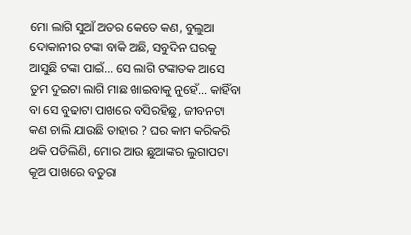ମୋ ଲାଗି ସୁଆଁ ଅତର କେତେ କଣ, ବୁଲୁଆ ଦୋକାନୀର ଟଙ୍କା ବାକି ଅଛି, ସବୁଦିନ ଘରକୁ ଆସୁଛି ଟଙ୍କା ପାଇଁ… ସେ ଲାଗି ଟଙ୍କାତକ ଆସେ ତୁମ ଦୁଇଟା ଲାଗି ମାଛ ଖାଇବାକୁ ନୁହେଁ… କାହିଁବା ବା ସେ ବୁଢାଟା ପାଖରେ ବସିରହିଛୁ, ଜୀବନଟା କଣ ଚାଲି ଯାଉଛି ତାହାର ? ଘର କାମ କରିକରି ଥକି ପଡିଲିଣି, ମୋର ଆଉ ଛୁଆଙ୍କର ଲୁଗାପଟା କୂଅ ପାଖରେ ବତୁରା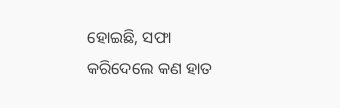ହୋଇଛି, ସଫା କରିଦେଲେ କଣ ହାତ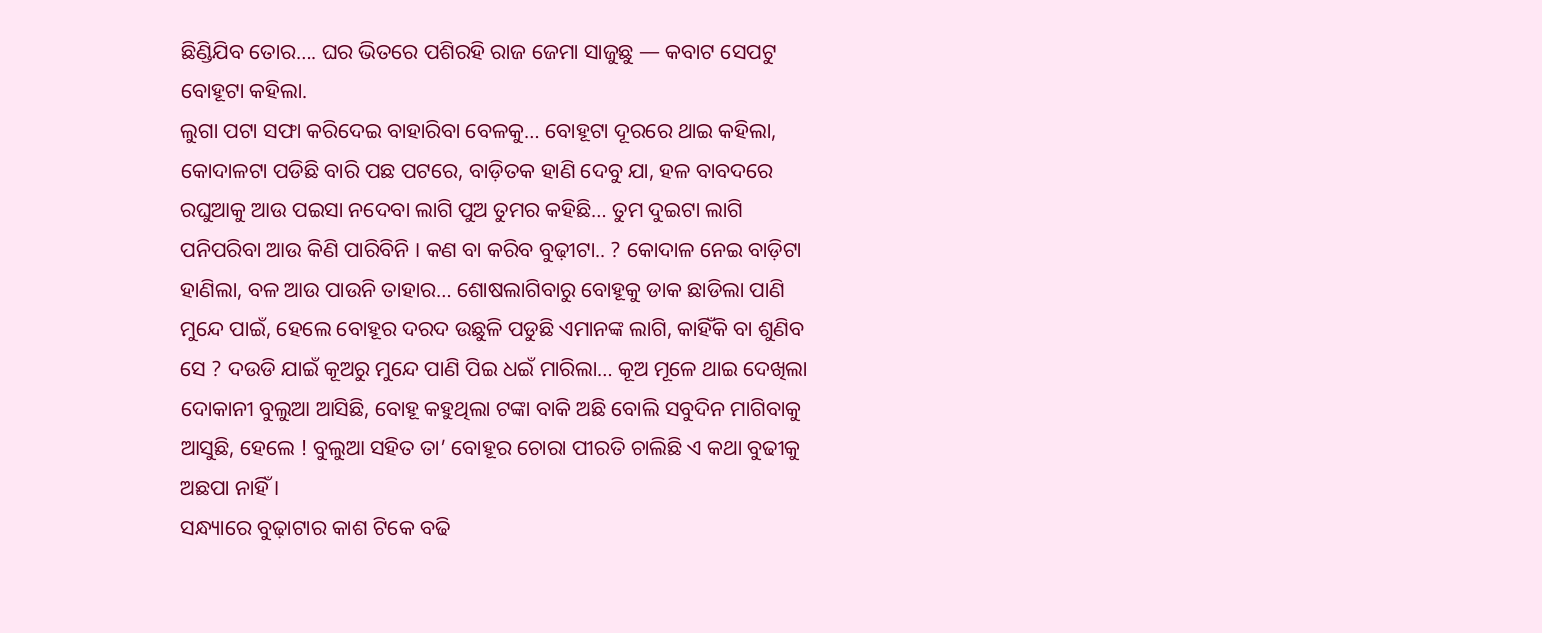ଛିଣ୍ଡିଯିବ ତୋର…. ଘର ଭିତରେ ପଶିରହି ରାଜ ଜେମା ସାଜୁଛୁ — କବାଟ ସେପଟୁ ବୋହୂଟା କହିଲା.
ଲୁଗା ପଟା ସଫା କରିଦେଇ ବାହାରିବା ବେଳକୁ… ବୋହୂଟା ଦୂରରେ ଥାଇ କହିଲା, କୋଦାଳଟା ପଡିଛି ବାରି ପଛ ପଟରେ, ବାଡ଼ିତକ ହାଣି ଦେବୁ ଯା, ହଳ ବାବଦରେ ରଘୁଆକୁ ଆଉ ପଇସା ନଦେବା ଲାଗି ପୁଅ ତୁମର କହିଛି… ତୁମ ଦୁଇଟା ଲାଗି ପନିପରିବା ଆଉ କିଣି ପାରିବିନି । କଣ ବା କରିବ ବୁଢ଼ୀଟା.. ? କୋଦାଳ ନେଇ ବାଡ଼ିଟା ହାଣିଲା, ବଳ ଆଉ ପାଉନି ତାହାର… ଶୋଷଲାଗିବାରୁ ବୋହୂକୁ ଡାକ ଛାଡିଲା ପାଣି ମୁନ୍ଦେ ପାଇଁ, ହେଲେ ବୋହୂର ଦରଦ ଉଛୁଳି ପଡୁଛି ଏମାନଙ୍କ ଲାଗି, କାହିଁକି ବା ଶୁଣିବ ସେ ? ଦଉଡି ଯାଇଁ କୂଅରୁ ମୁନ୍ଦେ ପାଣି ପିଇ ଧଇଁ ମାରିଲା… କୂଅ ମୂଳେ ଥାଇ ଦେଖିଲା ଦୋକାନୀ ବୁଲୁଆ ଆସିଛି, ବୋହୂ କହୁଥିଲା ଟଙ୍କା ବାକି ଅଛି ବୋଲି ସବୁଦିନ ମାଗିବାକୁ ଆସୁଛି, ହେଲେ ! ବୁଲୁଆ ସହିତ ତା’ ବୋହୂର ଚୋରା ପୀରତି ଚାଲିଛି ଏ କଥା ବୁଢୀକୁ ଅଛପା ନାହିଁ ।
ସନ୍ଧ୍ୟାରେ ବୁଢ଼ାଟାର କାଶ ଟିକେ ବଢି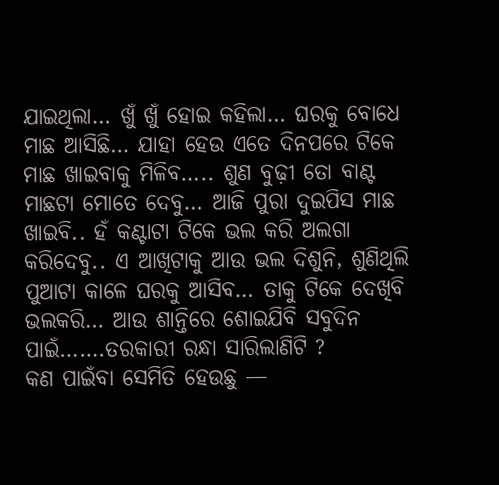ଯାଇଥିଲା… ଖୁଁ ଖୁଁ ହୋଇ କହିଲା… ଘରକୁ ବୋଧେ ମାଛ ଆସିଛି… ଯାହା ହେଉ ଏତେ ଦିନପରେ ଟିକେ ମାଛ ଖାଇବାକୁ ମିଳିବ….. ଶୁଣ ବୁଢ଼ୀ ତୋ ବାଣ୍ଟ ମାଛଟା ମୋତେ ଦେବୁ… ଆଜି ପୁରା ଦୁଇପିସ ମାଛ ଖାଇବି.. ହଁ କଣ୍ଟାଟା ଟିକେ ଭଲ କରି ଅଲଗା କରିଦେବୁ.. ଏ ଆଖିଟାକୁ ଆଉ ଭଲ ଦିଶୁନି, ଶୁଣିଥିଲି ପୁଆଟା କାଳେ ଘରକୁ ଆସିବ… ତାକୁ ଟିକେ ଦେଖିବି ଭଲକରି… ଆଉ ଶାନ୍ତିରେ ଶୋଇଯିବି ସବୁଦିନ ପାଇଁ…….ତରକାରୀ ରନ୍ଧା ସାରିଲାଣିଟି ?
କଣ ପାଇଁବା ସେମିତି ହେଉଛୁ —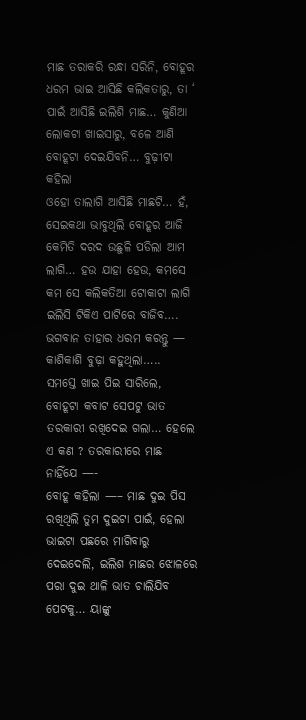ମାଛ ତରାକରି ରନ୍ଧା ସରିନି, ବୋହୂର ଧରମ ଭାଇ ଆସିଛି କଲିକତାରୁ, ତା ‘ ପାଇଁ ଆସିଛି ଇଲିଶି ମାଛ… କୁଣିଆ ଲୋକଟା ଖାଇସାରୁ, ବଳେ ଆଣି ବୋହୂଟା ଦେଇଯିବନି… ବୁଢ଼ୀଟା କହିଲା
ଓହୋ ତାଲାଗି ଆସିଛି ମାଛଟି… ହଁ, ସେଇକଥା ଭାବୁଥିଲି ବୋହୂର ଆଜି କେମିତି ଦରଦ ଉଛୁଳି ପଡିଲା ଆମ ଲାଗି… ହଉ ଯାହା ହେଉ, କମସେ କମ ସେ କଲିକତିଆ ଟୋକାଟା ଲାଗି ଇଲିସି ଟିକିଏ ପାଟିରେ ବାଜିବ…. ଭଗବାନ ତାହାର ଧରମ କରନ୍ତୁ — କାଶିକାଶି ବୁଢ଼ା କହୁଥିଲା…..
ସମସ୍ତେ ଖାଇ ପିଇ ସାରିଲେ, ବୋହୂଟା କବାଟ ସେପଟୁ ଭାତ ତରକାରୀ ରଖିଦେଇ ଗଲା… ହେଲେ ଏ କଣ ? ତରକାରୀରେ ମାଛ ନାହିଁଯେ —-
ବୋହୂ କହିଲା —– ମାଛ ଦୁଇ ପିସ ରଖିଥିଲି ତୁମ ଦୁଇଟା ପାଇଁ, ହେଲା ଭାଇଟା ପଛରେ ମାଗିବାରୁ ଦେଇଦେଲି, ଇଲିଶ ମାଛର ଝୋଳରେ ପରା ଦୁଇ ଥାଳି ଭାତ ଚାଲିଯିବ ପେଟକୁ… ୟାଙ୍କୁ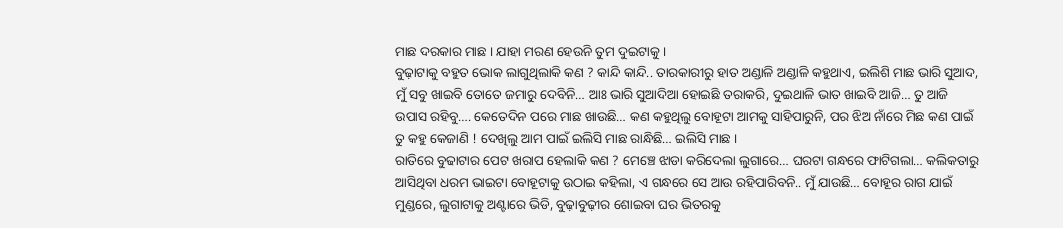ମାଛ ଦରକାର ମାଛ । ଯାହା ମରଣ ହେଉନି ତୁମ ଦୁଇଟାକୁ ।
ବୁଢ଼ାଟାକୁ ବହୁତ ଭୋକ ଲାଗୁଥିଲାକି କଣ ? କାନ୍ଦି କାନ୍ଦି.. ତାରକାରୀରୁ ହାତ ଅଣ୍ଡାଳି ଅଣ୍ଡାଳି କହୁଥାଏ, ଇଲିଶି ମାଛ ଭାରି ସୁଆଦ, ମୁଁ ସବୁ ଖାଇବି ତୋତେ ଜମାରୁ ଦେବିନି… ଆଃ ଭାରି ସୁଆଦିଆ ହୋଇଛି ତରାକରି, ଦୁଇଥାଳି ଭାତ ଖାଇବି ଆଜି… ତୁ ଆଜି ଉପାସ ରହିବୁ…. କେତେଦିନ ପରେ ମାଛ ଖାଉଛି… କଣ କହୁଥିଲୁ ବୋହୂଟା ଆମକୁ ସାହିପାରୁନି, ପର ଝିଅ ନାଁରେ ମିଛ କଣ ପାଇଁ ତୁ କହୁ କେଜାଣି ! ଦେଖିଲୁ ଆମ ପାଇଁ ଇଲିସି ମାଛ ରାନ୍ଧିଛି… ଇଲିସି ମାଛ ।
ରାତିରେ ବୁଢାଟାର ପେଟ ଖରାପ ହେଲାକି କଣ ? ମେଞ୍ଚେ ଝାଡା କରିଦେଲା ଲୁଗାରେ… ଘରଟା ଗନ୍ଧରେ ଫାଟିଗଲା… କଲିକତାରୁ ଆସିଥିବା ଧରମ ଭାଇଟା ବୋହୂଟାକୁ ଉଠାଇ କହିଲା, ଏ ଗନ୍ଧରେ ସେ ଆଉ ରହିପାରିବନି.. ମୁଁ ଯାଉଛି… ବୋହୂର ରାଗ ଯାଇଁ ମୁଣ୍ଡରେ, ଲୁଗାଟାକୁ ଅଣ୍ଟାରେ ଭିଡି, ବୁଢ଼ାବୁଢ଼ୀର ଶୋଇବା ଘର ଭିତରକୁ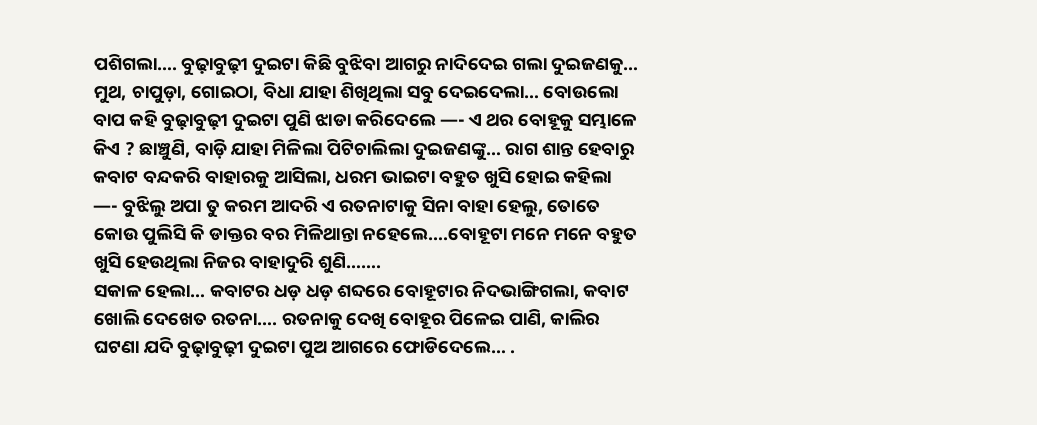ପଶିଗଲା…. ବୁଢ଼ାବୁଢ଼ୀ ଦୁଇଟା କିଛି ବୁଝିବା ଆଗରୁ ନାଦିଦେଇ ଗଲା ଦୁଇଜଣକୁ… ମୁଥ, ଚାପୁଡ଼ା, ଗୋଇଠା, ବିଧା ଯାହା ଶିଖିଥିଲା ସବୁ ଦେଇଦେଲା… ବୋଉଲୋ ବାପ କହି ବୁଢ଼ାବୁଢ଼ୀ ଦୁଇଟା ପୁଣି ଝାଡା କରିଦେଲେ —- ଏ ଥର ବୋହୂକୁ ସମ୍ଭାଳେ କିଏ ? ଛାଞ୍ଚୁଣି, ବାଡ଼ି ଯାହା ମିଳିଲା ପିଟିଚାଲିଲା ଦୁଇଜଣଙ୍କୁ… ରାଗ ଶାନ୍ତ ହେବାରୁ କବାଟ ବନ୍ଦକରି ବାହାରକୁ ଆସିଲା, ଧରମ ଭାଇଟା ବହୁତ ଖୁସି ହୋଇ କହିଲା —- ବୁଝିଲୁ ଅପା ତୁ କରମ ଆଦରି ଏ ରତନାଟାକୁ ସିନା ବାହା ହେଲୁ, ତୋତେ କୋଉ ପୁଲିସି କି ଡାକ୍ତର ବର ମିଳିଥାନ୍ତା ନହେଲେ….ବୋହୂଟା ମନେ ମନେ ବହୁତ ଖୁସି ହେଉଥିଲା ନିଜର ବାହାଦୁରି ଶୁଣି…….
ସକାଳ ହେଲା… କବାଟର ଧଡ଼ ଧଡ଼ ଶବ୍ଦରେ ବୋହୂଟାର ନିଦଭାଙ୍ଗିଗଲା, କବାଟ ଖୋଲି ଦେଖେତ ରତନା…. ରତନାକୁ ଦେଖି ବୋହୂର ପିଳେଇ ପାଣି, କାଲିର ଘଟଣା ଯଦି ବୁଢ଼ାବୁଢ଼ୀ ଦୁଇଟା ପୁଅ ଆଗରେ ଫୋଡିଦେଲେ… .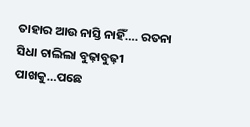ତାହାର ଆଉ ନାସ୍ତି ନାହିଁ…. ରତନା ସିଧା ଚାଲିଲା ବୁଢ଼ାବୁଢ଼ୀ ପାଖକୁ…ପଛେ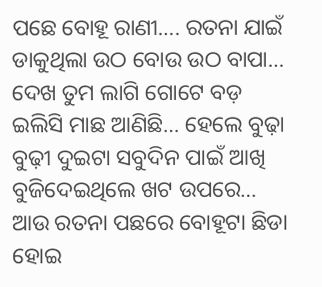ପଛେ ବୋହୂ ରାଣୀ…. ରତନା ଯାଇଁ ଡାକୁଥିଲା ଉଠ ବୋଉ ଉଠ ବାପା… ଦେଖ ତୁମ ଲାଗି ଗୋଟେ ବଡ଼ ଇଲିସି ମାଛ ଆଣିଛି… ହେଲେ ବୁଢ଼ା ବୁଢ଼ୀ ଦୁଇଟା ସବୁଦିନ ପାଇଁ ଆଖି ବୁଜିଦେଇଥିଲେ ଖଟ ଉପରେ… ଆଉ ରତନା ପଛରେ ବୋହୂଟା ଛିଡା ହୋଇ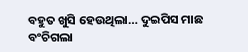ବହୁତ ଖୁସି ହେଉଥିଲା… ଦୁଇପିସ ମାଛ ବଂଚିଗଲା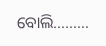ବୋଲି………